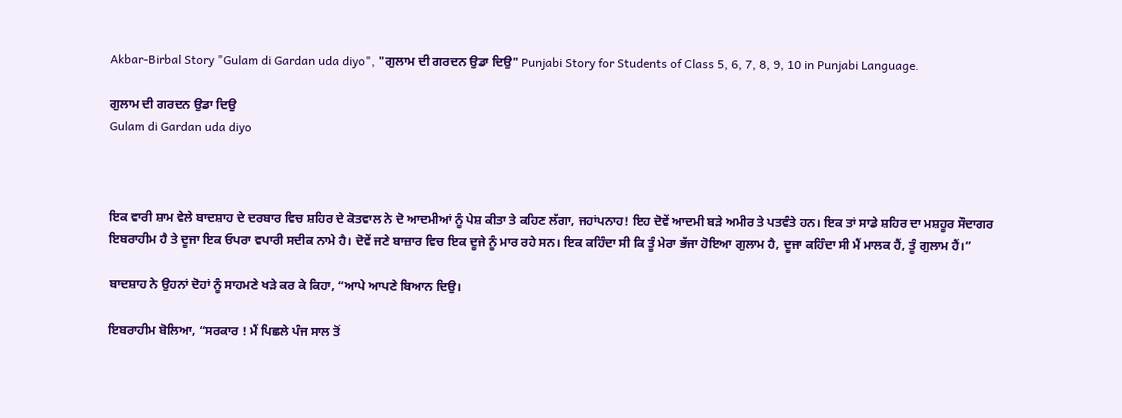Akbar-Birbal Story "Gulam di Gardan uda diyo", "ਗੁਲਾਮ ਦੀ ਗਰਦਨ ਉਡਾ ਦਿਉ" Punjabi Story for Students of Class 5, 6, 7, 8, 9, 10 in Punjabi Language.

ਗੁਲਾਮ ਦੀ ਗਰਦਨ ਉਡਾ ਦਿਉ
Gulam di Gardan uda diyo



ਇਕ ਵਾਰੀ ਸ਼ਾਮ ਵੇਲੇ ਬਾਦਸ਼ਾਹ ਦੇ ਦਰਬਾਰ ਵਿਚ ਸ਼ਹਿਰ ਦੇ ਕੋਤਵਾਲ ਨੇ ਦੋ ਆਦਮੀਆਂ ਨੂੰ ਪੇਸ਼ ਕੀਤਾ ਤੇ ਕਹਿਣ ਲੱਗਾ, ਜਹਾਂਪਨਾਹ! ਇਹ ਦੋਵੇਂ ਆਦਮੀ ਬੜੇ ਅਮੀਰ ਤੇ ਪਤਵੰਤੇ ਹਨ। ਇਕ ਤਾਂ ਸਾਡੇ ਸ਼ਹਿਰ ਦਾ ਮਸ਼ਹੂਰ ਸੌਦਾਗਰ ਇਬਰਾਹੀਮ ਹੈ ਤੇ ਦੂਜਾ ਇਕ ਓਪਰਾ ਵਪਾਰੀ ਸਦੀਕ ਨਾਮੇ ਹੈ। ਦੋਵੇਂ ਜਣੇ ਬਾਜ਼ਾਰ ਵਿਚ ਇਕ ਦੂਜੇ ਨੂੰ ਮਾਰ ਰਹੇ ਸਨ। ਇਕ ਕਹਿੰਦਾ ਸੀ ਕਿ ਤੂੰ ਮੇਰਾ ਭੱਜਾ ਹੋਇਆ ਗੁਲਾਮ ਹੈ, ਦੂਜਾ ਕਹਿੰਦਾ ਸੀ ਮੈਂ ਮਾਲਕ ਹੈਂ, ਤੂੰ ਗੁਲਾਮ ਹੈਂ।”

ਬਾਦਸ਼ਾਹ ਨੇ ਉਹਨਾਂ ਦੋਹਾਂ ਨੂੰ ਸਾਹਮਣੇ ਖੜੇ ਕਰ ਕੇ ਕਿਹਾ, “ਆਪੇ ਆਪਣੇ ਬਿਆਨ ਦਿਉ।

ਇਬਰਾਹੀਮ ਬੋਲਿਆ, “ਸਰਕਾਰ ! ਮੈਂ ਪਿਛਲੇ ਪੰਜ ਸਾਲ ਤੋਂ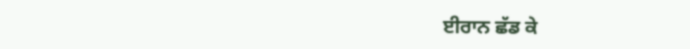ਈਰਾਨ ਛੱਡ ਕੇ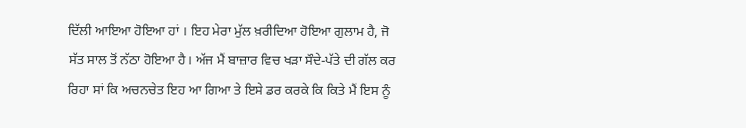ਦਿੱਲੀ ਆਇਆ ਹੋਇਆ ਹਾਂ । ਇਹ ਮੇਰਾ ਮੁੱਲ ਖ਼ਰੀਦਿਆ ਹੋਇਆ ਗੁਲਾਮ ਹੈ, ਜੋ ਸੱਤ ਸਾਲ ਤੋਂ ਨੱਠਾ ਹੋਇਆ ਹੈ। ਅੱਜ ਮੈਂ ਬਾਜ਼ਾਰ ਵਿਚ ਖੜਾ ਸੌਦੇ-ਪੱਤੇ ਦੀ ਗੱਲ ਕਰ ਰਿਹਾ ਸਾਂ ਕਿ ਅਚਨਚੇਤ ਇਹ ਆ ਗਿਆ ਤੇ ਇਸੇ ਡਰ ਕਰਕੇ ਕਿ ਕਿਤੇ ਮੈਂ ਇਸ ਨੂੰ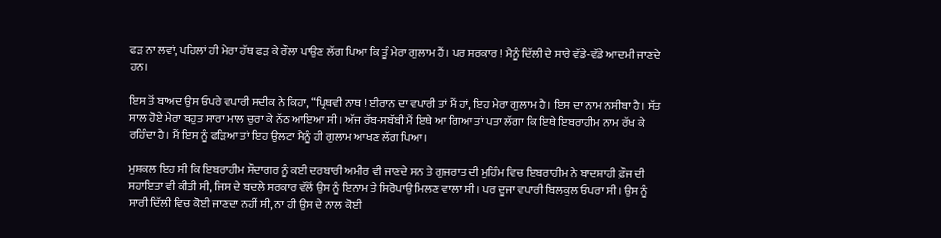ਫੜ ਨਾ ਲਵਾਂ, ਪਹਿਲਾਂ ਹੀ ਮੇਰਾ ਹੱਥ ਫੜ ਕੇ ਰੌਲਾ ਪਾਉਣ ਲੱਗ ਪਿਆ ਕਿ ਤੂੰ ਮੇਰਾ ਗੁਲਾਮ ਹੈਂ। ਪਰ ਸਰਕਾਰ ! ਮੈਨੂੰ ਦਿੱਲੀ ਦੇ ਸਾਰੇ ਵੱਡੇ-ਵੱਡੇ ਆਦਮੀ ਜਾਣਦੇ ਹਨ।

ਇਸ ਤੋਂ ਬਾਅਦ ਉਸ ਓਪਰੇ ਵਪਾਰੀ ਸਦੀਕ ਨੇ ਕਿਹਾ, “ਪ੍ਰਿਥਵੀ ਨਾਥ ! ਈਰਾਨ ਦਾ ਵਪਾਰੀ ਤਾਂ ਮੈਂ ਹਾਂ, ਇਹ ਮੇਰਾ ਗੁਲਾਮ ਹੈ। ਇਸ ਦਾ ਨਾਮ ਨਸੀਬਾ ਹੈ। ਸੱਤ ਸਾਲ ਹੋਏ ਮੇਰਾ ਬਹੁਤ ਸਾਰਾ ਮਾਲ ਚੁਰਾ ਕੇ ਨੱਠ ਆਇਆ ਸੀ। ਅੱਜ ਰੱਬ-ਸਬੱਬੀ ਮੈਂ ਇਥੇ ਆ ਗਿਆ ਤਾਂ ਪਤਾ ਲੱਗਾ ਕਿ ਇਥੇ ਇਬਰਾਹੀਮ ਨਾਮ ਰੱਖ ਕੇ ਰਹਿੰਦਾ ਹੈ। ਮੈਂ ਇਸ ਨੂੰ ਫੜਿਆ ਤਾਂ ਇਹ ਉਲਟਾ ਮੈਨੂੰ ਹੀ ਗੁਲਾਮ ਆਖਣ ਲੱਗ ਪਿਆ।

ਮੁਸ਼ਕਲ ਇਹ ਸੀ ਕਿ ਇਬਰਾਹੀਮ ਸੌਦਾਗਰ ਨੂੰ ਕਈ ਦਰਬਾਰੀ ਅਮੀਰ ਵੀ ਜਾਣਦੇ ਸਨ ਤੇ ਗੁਜਰਾਤ ਦੀ ਮੁਹਿੰਮ ਵਿਚ ਇਬਰਾਹੀਮ ਨੇ ਬਾਦਸ਼ਾਹੀ ਫ਼ੌਜ ਦੀ ਸਹਾਇਤਾ ਵੀ ਕੀਤੀ ਸੀ, ਜਿਸ ਦੇ ਬਦਲੇ ਸਰਕਾਰ ਵੱਲੋਂ ਉਸ ਨੂੰ ਇਨਾਮ ਤੇ ਸਿਰੋਪਾਉ ਮਿਲਣ ਵਾਲਾ ਸੀ। ਪਰ ਦੂਜਾ ਵਪਾਰੀ ਬਿਲਕੁਲ ਓਪਰਾ ਸੀ। ਉਸ ਨੂੰ ਸਾਰੀ ਦਿੱਲੀ ਵਿਚ ਕੋਈ ਜਾਣਦਾ ਨਹੀਂ ਸੀ, ਨਾ ਹੀ ਉਸ ਦੇ ਨਾਲ ਕੋਈ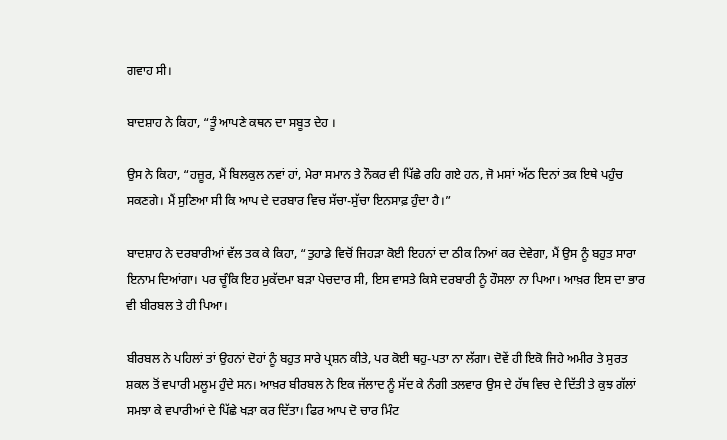ਗਵਾਹ ਸੀ।

ਬਾਦਸ਼ਾਹ ਨੇ ਕਿਹਾ, “ਤੂੰ ਆਪਣੇ ਕਥਨ ਦਾ ਸਬੂਤ ਦੇਹ ।

ਉਸ ਨੇ ਕਿਹਾ, “ਹਜ਼ੂਰ, ਮੈਂ ਬਿਲਕੁਲ ਨਵਾਂ ਹਾਂ, ਮੇਰਾ ਸਮਾਨ ਤੇ ਨੌਕਰ ਵੀ ਪਿੱਛੇ ਰਹਿ ਗਏ ਹਨ, ਜੋ ਮਸਾਂ ਅੱਠ ਦਿਨਾਂ ਤਕ ਇਥੇ ਪਹੁੰਚ ਸਕਣਗੇ। ਮੈਂ ਸੁਣਿਆ ਸੀ ਕਿ ਆਪ ਦੇ ਦਰਬਾਰ ਵਿਚ ਸੱਚਾ-ਸੁੱਚਾ ਇਨਸਾਫ਼ ਹੁੰਦਾ ਹੈ।”

ਬਾਦਸ਼ਾਹ ਨੇ ਦਰਬਾਰੀਆਂ ਵੱਲ ਤਕ ਕੇ ਕਿਹਾ, “ਤੁਹਾਡੇ ਵਿਚੋਂ ਜਿਹੜਾ ਕੋਈ ਇਹਨਾਂ ਦਾ ਠੀਕ ਨਿਆਂ ਕਰ ਦੇਵੇਗਾ, ਮੈਂ ਉਸ ਨੂੰ ਬਹੁਤ ਸਾਰਾ ਇਨਾਮ ਦਿਆਂਗਾ। ਪਰ ਚੂੰਕਿ ਇਹ ਮੁਕੱਦਮਾ ਬੜਾ ਪੇਚਦਾਰ ਸੀ, ਇਸ ਵਾਸਤੇ ਕਿਸੇ ਦਰਬਾਰੀ ਨੂੰ ਹੌਸਲਾ ਨਾ ਪਿਆ। ਆਖ਼ਰ ਇਸ ਦਾ ਭਾਰ ਵੀ ਬੀਰਬਲ ਤੇ ਹੀ ਪਿਆ।

ਬੀਰਬਲ ਨੇ ਪਹਿਲਾਂ ਤਾਂ ਉਹਨਾਂ ਦੋਹਾਂ ਨੂੰ ਬਹੁਤ ਸਾਰੇ ਪ੍ਰਸ਼ਨ ਕੀਤੇ, ਪਰ ਕੋਈ ਥਹੁ-ਪਤਾ ਨਾ ਲੱਗਾ। ਦੋਵੇਂ ਹੀ ਇਕੋ ਜਿਹੇ ਅਮੀਰ ਤੇ ਸੁਰਤ ਸ਼ਕਲ ਤੋਂ ਵਪਾਰੀ ਮਲੂਮ ਹੁੰਦੇ ਸਨ। ਆਖ਼ਰ ਬੀਰਬਲ ਨੇ ਇਕ ਜੱਲਾਦ ਨੂੰ ਸੱਦ ਕੇ ਨੰਗੀ ਤਲਵਾਰ ਉਸ ਦੇ ਹੱਥ ਵਿਚ ਦੇ ਦਿੱਤੀ ਤੇ ਕੁਝ ਗੱਲਾਂ ਸਮਝਾ ਕੇ ਵਪਾਰੀਆਂ ਦੇ ਪਿੱਛੇ ਖੜਾ ਕਰ ਦਿੱਤਾ। ਫਿਰ ਆਪ ਦੋ ਚਾਰ ਮਿੰਟ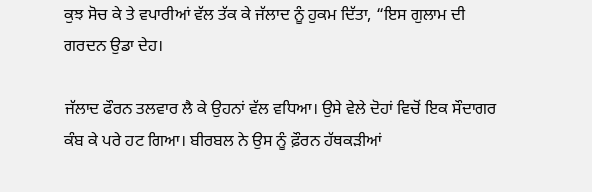ਕੁਝ ਸੋਚ ਕੇ ਤੇ ਵਪਾਰੀਆਂ ਵੱਲ ਤੱਕ ਕੇ ਜੱਲਾਦ ਨੂੰ ਹੁਕਮ ਦਿੱਤਾ, “ਇਸ ਗੁਲਾਮ ਦੀ ਗਰਦਨ ਉਡਾ ਦੇਹ।

ਜੱਲਾਦ ਫੌਰਨ ਤਲਵਾਰ ਲੈ ਕੇ ਉਹਨਾਂ ਵੱਲ ਵਧਿਆ। ਉਸੇ ਵੇਲੇ ਦੋਹਾਂ ਵਿਚੋਂ ਇਕ ਸੌਦਾਗਰ ਕੰਬ ਕੇ ਪਰੇ ਹਟ ਗਿਆ। ਬੀਰਬਲ ਨੇ ਉਸ ਨੂੰ ਫ਼ੌਰਨ ਹੱਥਕੜੀਆਂ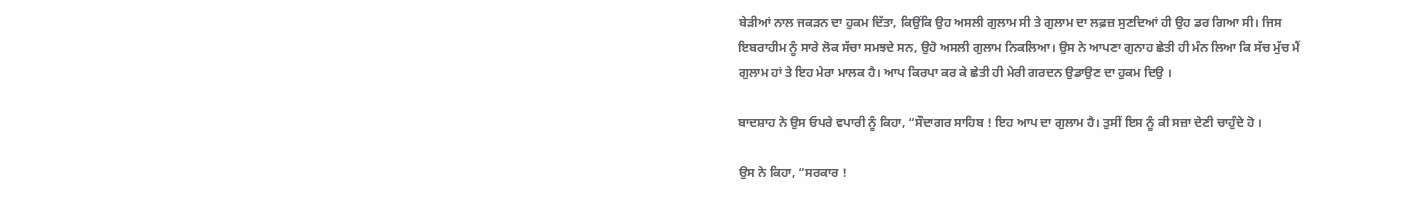ਬੇੜੀਆਂ ਨਾਲ ਜਕੜਨ ਦਾ ਹੁਕਮ ਦਿੱਤਾ, ਕਿਉਂਕਿ ਉਹ ਅਸਲੀ ਗੁਲਾਮ ਸੀ ਤੇ ਗੁਲਾਮ ਦਾ ਲਫ਼ਜ਼ ਸੁਣਦਿਆਂ ਹੀ ਉਹ ਡਰ ਗਿਆ ਸੀ। ਜਿਸ ਇਬਰਾਹੀਮ ਨੂੰ ਸਾਰੇ ਲੋਕ ਸੱਚਾ ਸਮਝਦੇ ਸਨ, ਉਹੋ ਅਸਲੀ ਗੁਲਾਮ ਨਿਕਲਿਆ। ਉਸ ਨੇ ਆਪਣਾ ਗੁਨਾਹ ਛੇਤੀ ਹੀ ਮੰਨ ਲਿਆ ਕਿ ਸੱਚ ਮੁੱਚ ਮੈਂ ਗੁਲਾਮ ਹਾਂ ਤੇ ਇਹ ਮੇਰਾ ਮਾਲਕ ਹੈ। ਆਪ ਕਿਰਪਾ ਕਰ ਕੇ ਛੇਤੀ ਹੀ ਮੇਰੀ ਗਰਦਨ ਉਡਾਉਣ ਦਾ ਹੁਕਮ ਦਿਉ ।

ਬਾਦਸ਼ਾਹ ਨੇ ਉਸ ਓਪਰੇ ਵਪਾਰੀ ਨੂੰ ਕਿਹਾ, “ਸੌਦਾਗਰ ਸਾਹਿਬ ! ਇਹ ਆਪ ਦਾ ਗੁਲਾਮ ਹੈ। ਤੁਸੀਂ ਇਸ ਨੂੰ ਕੀ ਸਜ਼ਾ ਦੇਣੀ ਚਾਹੁੰਦੇ ਹੋ ।

ਉਸ ਨੇ ਕਿਹਾ, “ਸਰਕਾਰ !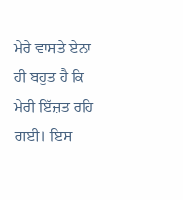ਮੇਰੇ ਵਾਸਤੇ ਏਨਾ ਹੀ ਬਹੁਤ ਹੈ ਕਿ ਮੇਰੀ ਇੱਜ਼ਤ ਰਹਿ ਗਈ। ਇਸ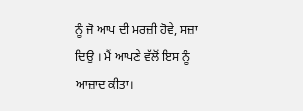ਨੂੰ ਜੋ ਆਪ ਦੀ ਮਰਜ਼ੀ ਹੋਵੇ, ਸਜ਼ਾ ਦਿਉ । ਮੈਂ ਆਪਣੇ ਵੱਲੋਂ ਇਸ ਨੂੰ ਆਜ਼ਾਦ ਕੀਤਾ।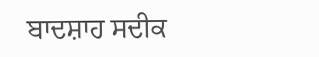ਬਾਦਸ਼ਾਹ ਸਦੀਕ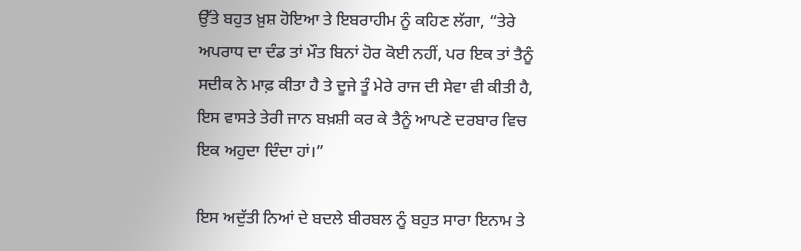ਉੱਤੇ ਬਹੁਤ ਖ਼ੁਸ਼ ਹੋਇਆ ਤੇ ਇਬਰਾਹੀਮ ਨੂੰ ਕਹਿਣ ਲੱਗਾ, “ਤੇਰੇ ਅਪਰਾਧ ਦਾ ਦੰਡ ਤਾਂ ਮੌਤ ਬਿਨਾਂ ਹੋਰ ਕੋਈ ਨਹੀਂ, ਪਰ ਇਕ ਤਾਂ ਤੈਨੂੰ ਸਦੀਕ ਨੇ ਮਾਫ਼ ਕੀਤਾ ਹੈ ਤੇ ਦੂਜੇ ਤੂੰ ਮੇਰੇ ਰਾਜ ਦੀ ਸੇਵਾ ਵੀ ਕੀਤੀ ਹੈ, ਇਸ ਵਾਸਤੇ ਤੇਰੀ ਜਾਨ ਬਖ਼ਸ਼ੀ ਕਰ ਕੇ ਤੈਨੂੰ ਆਪਣੇ ਦਰਬਾਰ ਵਿਚ ਇਕ ਅਹੁਦਾ ਦਿੰਦਾ ਹਾਂ।”

ਇਸ ਅਦੁੱਤੀ ਨਿਆਂ ਦੇ ਬਦਲੇ ਬੀਰਬਲ ਨੂੰ ਬਹੁਤ ਸਾਰਾ ਇਨਾਮ ਤੇ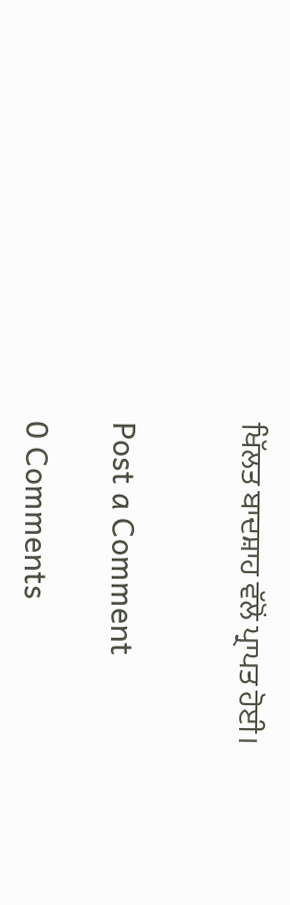ਖਿੱਲਤ ਬਾਦਸ਼ਾਹ ਵੱਲੋਂ ਪ੍ਰਾਪਤ ਹੋਈ।


Post a Comment

0 Comments